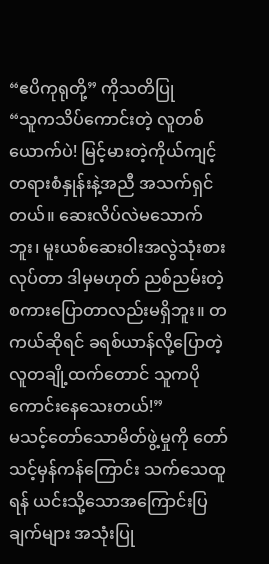“ဧပိကုရုတို့” ကိုသတိပြု
“သူကသိပ်ကောင်းတဲ့ လူတစ်ယောက်ပဲ! မြင့်မားတဲ့ကိုယ်ကျင့်တရားစံနှုန်းနဲ့အညီ အသက်ရှင်တယ်။ ဆေးလိပ်လဲမသောက်ဘူး၊ မူးယစ်ဆေးဝါးအလွဲသုံးစားလုပ်တာ ဒါမှမဟုတ် ညစ်ညမ်းတဲ့စကားပြောတာလည်းမရှိဘူး။ တကယ်ဆိုရင် ခရစ်ယာန်လို့ပြောတဲ့လူတချို့ထက်တောင် သူကပိုကောင်းနေသေးတယ်!”
မသင့်တော်သောမိတ်ဖွဲ့မှုကို တော်သင့်မှန်ကန်ကြောင်း သက်သေထူရန် ယင်းသို့သောအကြောင်းပြချက်များ အသုံးပြု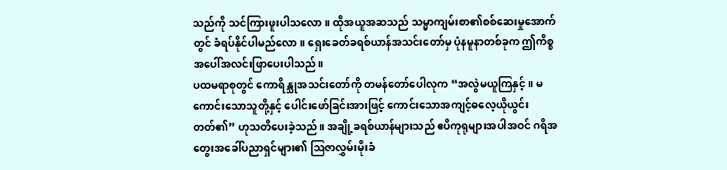သည်ကို သင်ကြားဖူးပါသလော။ ထိုအယူအဆသည် သမ္မာကျမ်းစာ၏စစ်ဆေးမှုအောက်တွင် ခံရပ်နိုင်ပါမည်လော။ ရှေးခေတ်ခရစ်ယာန်အသင်းတော်မှ ပုံနမူနာတစ်ခုက ဤကိစ္စအပေါ်အလင်းဖြာပေးပါသည်။
ပထမရာစုတွင် ကောရိန္သုအသင်းတော်ကို တမန်တော်ပေါလုက “အလွဲမယူကြနှင့်။ မကောင်းသောသူတို့နှင့် ပေါင်းဖော်ခြင်းအားဖြင့် ကောင်းသောအကျင့်ဓလေ့ယိုယွင်းတတ်၏” ဟုသတိပေးခဲ့သည်။ အချို့ခရစ်ယာန်များသည် ဧပိကုရုများအပါအဝင် ဂရိအတွေးအခေါ်ပညာရှင်များ၏ ဩဇာလွှမ်းမိုးခံ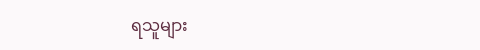ရသူများ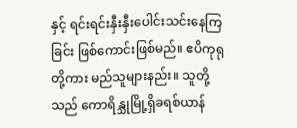နှင့် ရင်းရင်းနှီးနှီးပေါင်းသင်းနေကြခြင်း ဖြစ်ကောင်းဖြစ်မည်။ ဧပိကုရုတို့ကား မည်သူများနည်း။ သူတို့သည် ကောရိန္သုမြို့ရှိခရစ်ယာန်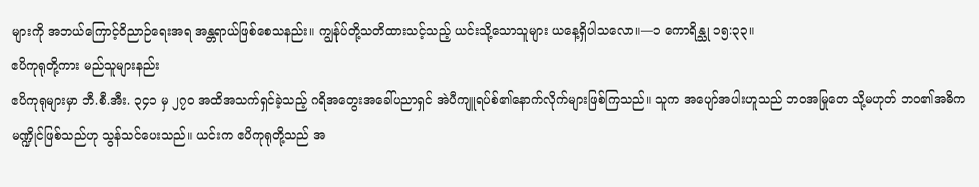များကို အဘယ်ကြောင့်ဝိညာဉ်ရေးအရ အန္တရာယ်ဖြစ်စေသနည်း။ ကျွန်ုပ်တို့သတိထားသင့်သည့် ယင်းသို့သောသူများ ယနေ့ရှိပါသလော။—၁ ကောရိန္သု ၁၅:၃၃။
ဧပိကုရုတို့ကား မည်သူများနည်း
ဧပိကုရုများမှာ ဘီ.စီ.အီး. ၃၄၁ မှ ၂၇၀ အထိအသက်ရှင်ခဲ့သည့် ဂရိအတွေးအခေါ်ပညာရှင် အဲပီကျူရပ်စ်၏နောက်လိုက်များဖြစ်ကြသည်။ သူက အပျော်အပါးဟူသည် ဘဝအမြုတေ သို့မဟုတ် ဘဝ၏အဓိကမဏ္ဍိုင်ဖြစ်သည်ဟု သွန်သင်ပေးသည်။ ယင်းက ဧပိကုရုတို့သည် အ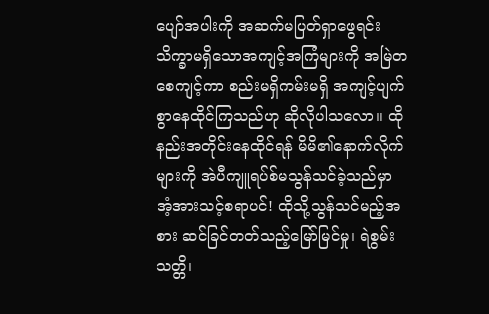ပျော်အပါးကို အဆက်မပြတ်ရှာဖွေရင်း သိက္ခာမရှိသောအကျင့်အကြံများကို အမြဲတစေကျင့်ကာ စည်းမရှိကမ်းမရှိ အကျင့်ပျက်စွာနေထိုင်ကြသည်ဟု ဆိုလိုပါသလော။ ထိုနည်းအတိုင်းနေထိုင်ရန် မိမိ၏နောက်လိုက်များကို အဲပီကျူရပ်စ်မသွန်သင်ခဲ့သည်မှာ အံ့အားသင့်စရာပင်! ထိုသို့သွန်သင်မည့်အစား ဆင်ခြင်တတ်သည့်မြော်မြင်မှု၊ ရဲစွမ်းသတ္တိ၊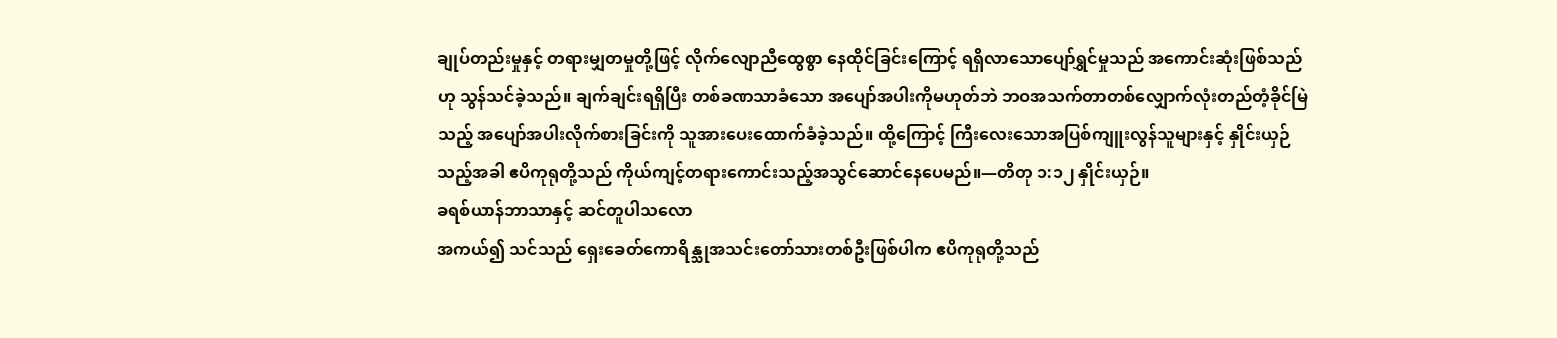ချုပ်တည်းမှုနှင့် တရားမျှတမှုတို့ဖြင့် လိုက်လျောညီထွေစွာ နေထိုင်ခြင်းကြောင့် ရရှိလာသောပျော်ရွှင်မှုသည် အကောင်းဆုံးဖြစ်သည်ဟု သွန်သင်ခဲ့သည်။ ချက်ချင်းရရှိပြီး တစ်ခဏသာခံသော အပျော်အပါးကိုမဟုတ်ဘဲ ဘဝအသက်တာတစ်လျှောက်လုံးတည်တံ့ခိုင်မြဲသည့် အပျော်အပါးလိုက်စားခြင်းကို သူအားပေးထောက်ခံခဲ့သည်။ ထို့ကြောင့် ကြီးလေးသောအပြစ်ကျူးလွန်သူများနှင့် နှိုင်းယှဉ်သည့်အခါ ဧပိကုရုတို့သည် ကိုယ်ကျင့်တရားကောင်းသည့်အသွင်ဆောင်နေပေမည်။—တိတု ၁:၁၂ နှိုင်းယှဉ်။
ခရစ်ယာန်ဘာသာနှင့် ဆင်တူပါသလော
အကယ်၍ သင်သည် ရှေးခေတ်ကောရိန္သုအသင်းတော်သားတစ်ဦးဖြစ်ပါက ဧပိကုရုတို့သည်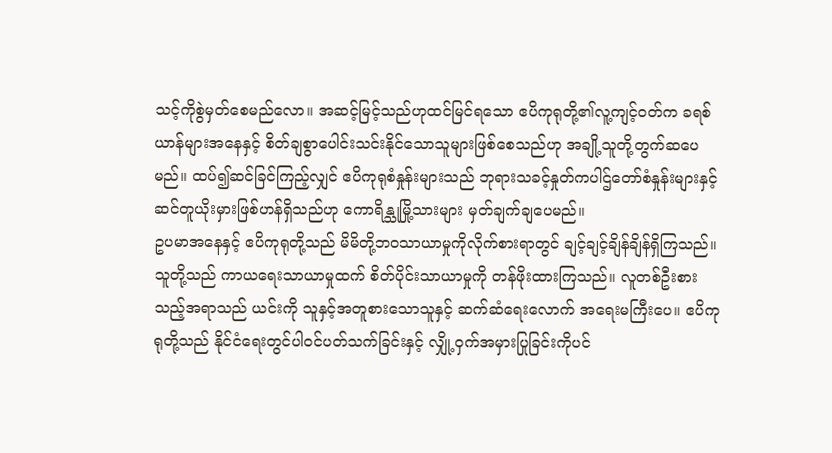သင့်ကိုစွဲမှတ်စေမည်လော။ အဆင့်မြင့်သည်ဟုထင်မြင်ရသော ဧပိကုရုတို့၏လူ့ကျင့်ဝတ်က ခရစ်ယာန်များအနေနှင့် စိတ်ချစွာပေါင်းသင်းနိုင်သောသူများဖြစ်စေသည်ဟု အချို့သူတို့တွက်ဆပေမည်။ ထပ်၍ဆင်ခြင်ကြည့်လျှင် ဧပိကုရုစံနှုန်းများသည် ဘုရားသခင့်နှုတ်ကပါဌ်တော်စံနှုန်းများနှင့် ဆင်တူယိုးမှားဖြစ်ဟန်ရှိသည်ဟု ကောရိန္သုမြို့သားများ မှတ်ချက်ချပေမည်။
ဥပမာအနေနှင့် ဧပိကုရုတို့သည် မိမိတို့ဘဝသာယာမှုကိုလိုက်စားရာတွင် ချင့်ချင့်ချိန်ချိန်ရှိကြသည်။ သူတို့သည် ကာယရေးသာယာမှုထက် စိတ်ပိုင်းသာယာမှုကို တန်ဖိုးထားကြသည်။ လူတစ်ဦးစားသည့်အရာသည် ယင်းကို သူနှင့်အတူစားသောသူနှင့် ဆက်ဆံရေးလောက် အရေးမကြီးပေ။ ဧပိကုရုတို့သည် နိုင်ငံရေးတွင်ပါဝင်ပတ်သက်ခြင်းနှင့် လျှို့ဝှက်အမှားပြုခြင်းကိုပင်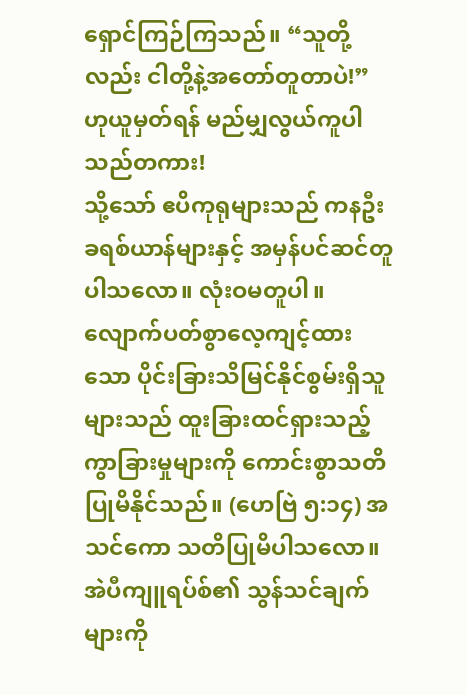ရှောင်ကြဉ်ကြသည်။ “သူတို့လည်း ငါတို့နဲ့အတော်တူတာပဲ!” ဟုယူမှတ်ရန် မည်မျှလွယ်ကူပါသည်တကား!
သို့သော် ဧပိကုရုများသည် ကနဦးခရစ်ယာန်များနှင့် အမှန်ပင်ဆင်တူပါသလော။ လုံးဝမတူပါ။ လျောက်ပတ်စွာလေ့ကျင့်ထားသော ပိုင်းခြားသိမြင်နိုင်စွမ်းရှိသူများသည် ထူးခြားထင်ရှားသည့်ကွာခြားမှုများကို ကောင်းစွာသတိပြုမိနိုင်သည်။ (ဟေဗြဲ ၅:၁၄) အသင်ကော သတိပြုမိပါသလော။ အဲပီကျူရပ်စ်၏ သွန်သင်ချက်များကို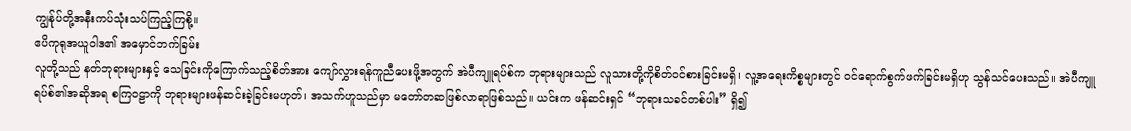ကျွန်ုပ်တို့အနီးကပ်သုံးသပ်ကြည့်ကြစို့။
ဧပိကုရုအယူဝါဒ၏ အမှောင်ဘက်ခြမ်း
လူတို့သည် နတ်ဘုရားများနှင့် သေခြင်းကိုကြောက်သည့်စိတ်အား ကျော်လွှားရန်ကူညီပေးဖို့အတွက် အဲပီကျူရပ်စ်က ဘုရားများသည် လူသားတို့ကိုစိတ်ဝင်စားခြင်းမရှိ၊ လူ့အရေးကိစ္စများတွင် ဝင်ရောက်စွက်ဖက်ခြင်းမရှိဟု သွန်သင်ပေးသည်။ အဲပီကျူရပ်စ်၏အဆိုအရ စကြဝဠာကို ဘုရားများဖန်ဆင်းခဲ့ခြင်းမဟုတ်၊ အသက်ဟူသည်မှာ မတော်တဆဖြစ်လာရာဖြစ်သည်။ ယင်းက ဖန်ဆင်းရှင် “ဘုရားသခင်တစ်ပါး” ရှိ၍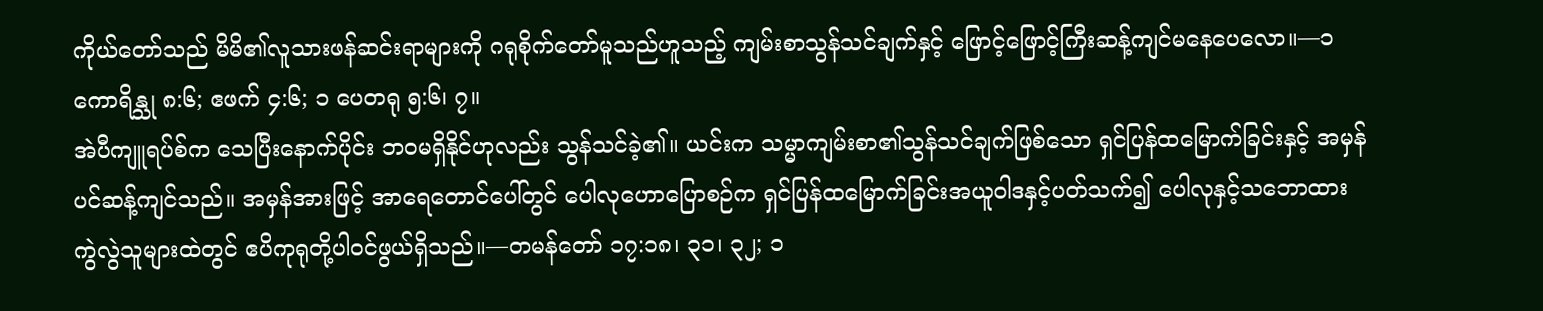ကိုယ်တော်သည် မိမိ၏လူသားဖန်ဆင်းရာများကို ဂရုစိုက်တော်မူသည်ဟူသည့် ကျမ်းစာသွန်သင်ချက်နှင့် ဖြောင့်ဖြောင့်ကြီးဆန့်ကျင်မနေပေလော။—၁ ကောရိန္သု ၈:၆; ဧဖက် ၄:၆; ၁ ပေတရု ၅:၆၊ ၇။
အဲပီကျူရပ်စ်က သေပြီးနောက်ပိုင်း ဘဝမရှိနိုင်ဟုလည်း သွန်သင်ခဲ့၏။ ယင်းက သမ္မာကျမ်းစာ၏သွန်သင်ချက်ဖြစ်သော ရှင်ပြန်ထမြောက်ခြင်းနှင့် အမှန်ပင်ဆန့်ကျင်သည်။ အမှန်အားဖြင့် အာရေတောင်ပေါ်တွင် ပေါလုဟောပြောစဉ်က ရှင်ပြန်ထမြောက်ခြင်းအယူဝါဒနှင့်ပတ်သက်၍ ပေါလုနှင့်သဘောထားကွဲလွဲသူများထဲတွင် ဧပိကုရုတို့ပါဝင်ဖွယ်ရှိသည်။—တမန်တော် ၁၇:၁၈၊ ၃၁၊ ၃၂; ၁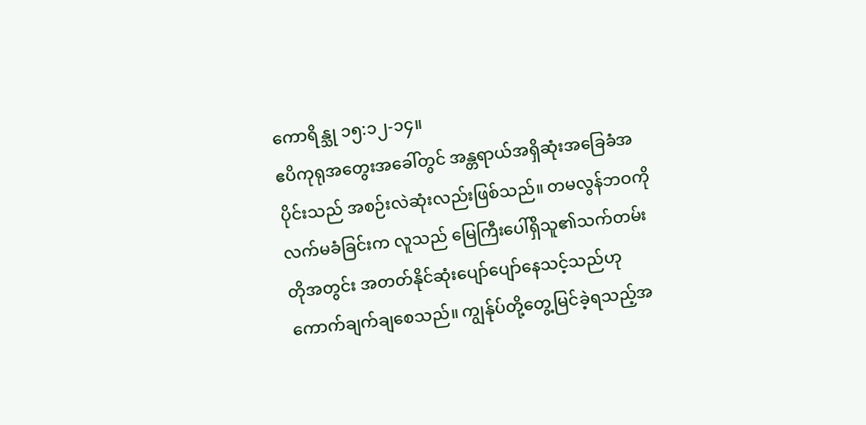ကောရိန္သု ၁၅:၁၂-၁၄။
ဧပိကုရုအတွေးအခေါ်တွင် အန္တရာယ်အရှိဆုံးအခြေခံအပိုင်းသည် အစဉ်းလဲဆုံးလည်းဖြစ်သည်။ တမလွန်ဘဝကိုလက်မခံခြင်းက လူသည် မြေကြီးပေါ်ရှိသူ၏သက်တမ်းတိုအတွင်း အတတ်နိုင်ဆုံးပျော်ပျော်နေသင့်သည်ဟု ကောက်ချက်ချစေသည်။ ကျွန်ုပ်တို့တွေ့မြင်ခဲ့ရသည့်အ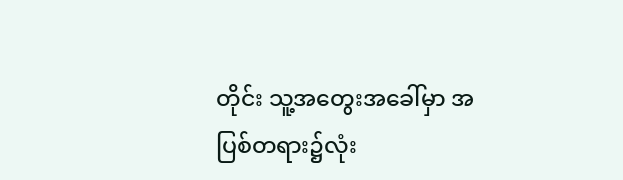တိုင်း သူ့အတွေးအခေါ်မှာ အပြစ်တရား၌လုံး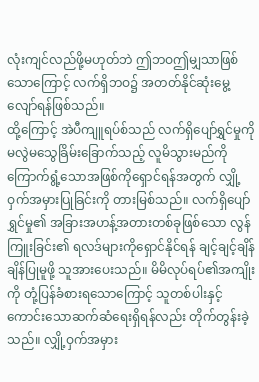လုံးကျင်လည်ဖို့မဟုတ်ဘဲ ဤဘဝဤမျှသာဖြစ်သောကြောင့် လက်ရှိဘဝ၌ အတတ်နိုင်ဆုံးမွေ့လျော်ရန်ဖြစ်သည်။
ထို့ကြောင့် အဲပီကျူရပ်စ်သည် လက်ရှိပျော်ရွှင်မှုကို မလွဲမသွေခြိမ်းခြောက်သည့် လူမိသွားမည်ကို ကြောက်ရွံ့သောအဖြစ်ကိုရှောင်ရန်အတွက် လျှို့ဝှက်အမှားပြုခြင်းကို တားမြစ်သည်။ လက်ရှိပျော်ရွှင်မှု၏ အခြားအဟန့်အတားတစ်ခုဖြစ်သော လွန်ကြူးခြင်း၏ ရလဒ်များကိုရှောင်နိုင်ရန် ချင့်ချင့်ချိန်ချိန်ပြုမူဖို့ သူအားပေးသည်။ မိမိလုပ်ရပ်၏အကျိုးကို တုံ့ပြန်ခံစားရသောကြောင့် သူတစ်ပါးနှင့် ကောင်းသောဆက်ဆံရေးရှိရန်လည်း တိုက်တွန်းခဲ့သည်။ လျှို့ဝှက်အမှား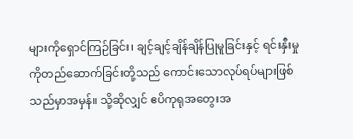များကိုရှောင်ကြဉ်ခြင်း၊ ချင့်ချင့်ချိန်ချိန်ပြုမူခြင်းနှင့် ရင်းနှီးမှုကိုတည်ဆောက်ခြင်းတို့သည် ကောင်းသောလုပ်ရပ်များဖြစ်သည်မှာအမှန်။ သို့ဆိုလျှင် ဧပိကုရုအတွေးအ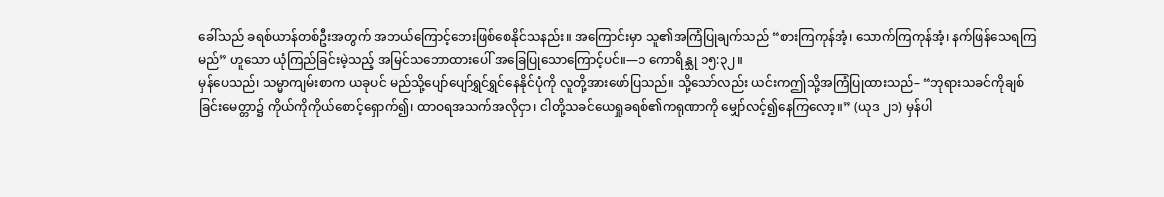ခေါ်သည် ခရစ်ယာန်တစ်ဦးအတွက် အဘယ်ကြောင့်ဘေးဖြစ်စေနိုင်သနည်း။ အကြောင်းမှာ သူ၏အကြံပြုချက်သည် “စားကြကုန်အံ့၊ သောက်ကြကုန်အံ့၊ နက်ဖြန်သေရကြမည်” ဟူသော ယုံကြည်ခြင်းမဲ့သည့် အမြင်သဘောထားပေါ် အခြေပြုသောကြောင့်ပင်။—၁ ကောရိန္သု ၁၅:၃၂။
မှန်ပေသည်၊ သမ္မာကျမ်းစာက ယခုပင် မည်သို့ပျော်ပျော်ရွှင်ရွှင်နေနိုင်ပုံကို လူတို့အားဖော်ပြသည်။ သို့သော်လည်း ယင်းကဤသို့အကြံပြုထားသည်– “ဘုရားသခင်ကိုချစ်ခြင်းမေတ္တာ၌ ကိုယ်ကိုကိုယ်စောင့်ရှောက်၍၊ ထာဝရအသက်အလိုငှာ၊ ငါတို့သခင်ယေရှုခရစ်၏ကရုဏာကို မျှော်လင့်၍နေကြလော့။” (ယုဒ ၂၁) မှန်ပါ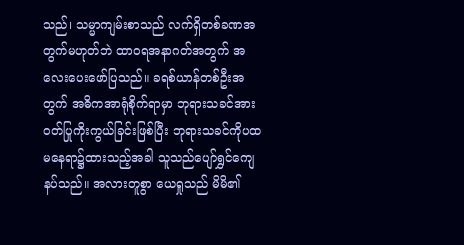သည်၊ သမ္မာကျမ်းစာသည် လက်ရှိတစ်ခဏအတွက်မဟုတ်ဘဲ ထာဝရအနာဂတ်အတွက် အလေးပေးဖော်ပြသည်။ ခရစ်ယာန်တစ်ဦးအတွက် အဓိကအာရုံစိုက်ရာမှာ ဘုရားသခင်အားဝတ်ပြုကိုးကွယ်ခြင်းဖြစ်ပြီး ဘုရားသခင်ကိုပထမနေရာ၌ထားသည့်အခါ သူသည်ပျော်ရွှင်ကျေနပ်သည်။ အလားတူစွာ ယေရှုသည် မိမိ၏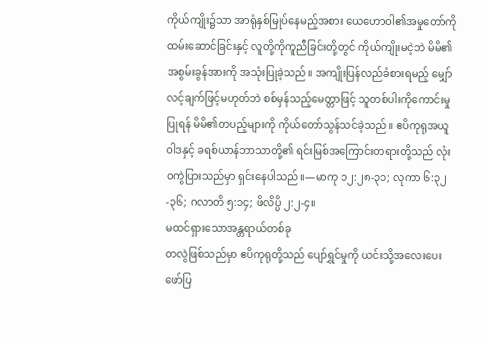ကိုယ်ကျိုး၌သာ အာရုံနှစ်မြုပ်နေမည့်အစား ယေဟောဝါ၏အမှုတော်ကို ထမ်းဆောင်ခြင်းနှင့် လူတို့ကိုကူညီခြင်းတို့တွင် ကိုယ်ကျိုးမငဲ့ဘဲ မိမိ၏အစွမ်းခွန်အားကို အသုံးပြုခဲ့သည်။ အကျိုးပြန်လည်ခံစားရမည့် မျှော်လင့်ချက်ဖြင့်မဟုတ်ဘဲ စစ်မှန်သည့်မေတ္တာဖြင့် သူတစ်ပါးကိုကောင်းမှုပြုရန် မိမိ၏တပည့်များကို ကိုယ်တော်သွန်သင်ခဲ့သည်။ ဧပိကုရုအယူဝါဒနှင့် ခရစ်ယာန်ဘာသာတို့၏ ရင်းမြစ်အကြောင်းတရားတို့သည် လုံးဝကွဲပြားသည်မှာ ရှင်းနေပါသည်။—မာကု ၁၂:၂၈-၃၁; လုကာ ၆:၃၂-၃၆; ဂလာတိ ၅:၁၄; ဖိလိပ္ပိ ၂:၂-၄။
မထင်ရှားသောအန္တရာယ်တစ်ခု
တလွဲဖြစ်သည်မှာ ဧပိကုရုတို့သည် ပျော်ရွှင်မှုကို ယင်းသို့အလေးပေးဖော်ပြ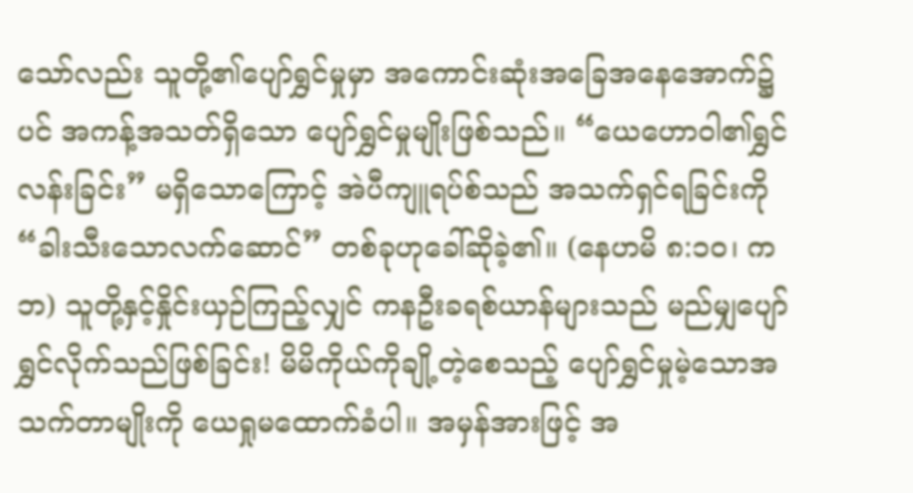သော်လည်း သူတို့၏ပျော်ရွှင်မှုမှာ အကောင်းဆုံးအခြေအနေအောက်၌ပင် အကန့်အသတ်ရှိသော ပျော်ရွှင်မှုမျိုးဖြစ်သည်။ “ယေဟောဝါ၏ရွှင်လန်းခြင်း” မရှိသောကြောင့် အဲပီကျူရပ်စ်သည် အသက်ရှင်ရခြင်းကို “ခါးသီးသောလက်ဆောင်” တစ်ခုဟုခေါ်ဆိုခဲ့၏။ (နေဟမိ ၈:၁၀၊ ကဘ) သူတို့နှင့်နှိုင်းယှဉ်ကြည့်လျှင် ကနဦးခရစ်ယာန်များသည် မည်မျှပျော်ရွှင်လိုက်သည်ဖြစ်ခြင်း! မိမိကိုယ်ကိုချို့တဲ့စေသည့် ပျော်ရွှင်မှုမဲ့သောအသက်တာမျိုးကို ယေရှုမထောက်ခံပါ။ အမှန်အားဖြင့် အ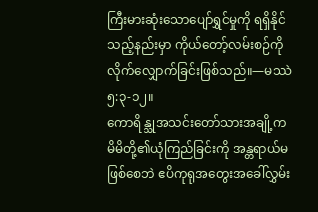ကြီးမားဆုံးသောပျော်ရွှင်မှုကို ရရှိနိုင်သည့်နည်းမှာ ကိုယ်တော့်လမ်းစဉ်ကိုလိုက်လျှောက်ခြင်းဖြစ်သည်။—မဿဲ ၅:၃-၁၂။
ကောရိန္သုအသင်းတော်သားအချို့က မိမိတို့၏ယုံကြည်ခြင်းကို အန္တရာယ်မဖြစ်စေဘဲ ဧပိကုရုအတွေးအခေါ်လွှမ်း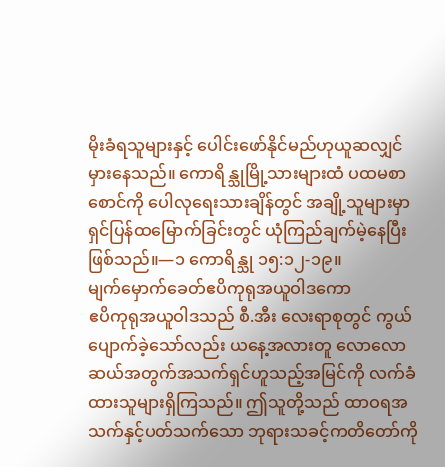မိုးခံရသူများနှင့် ပေါင်းဖော်နိုင်မည်ဟုယူဆလျှင် မှားနေသည်။ ကောရိန္သုမြို့သားများထံ ပထမစာစောင်ကို ပေါလုရေးသားချိန်တွင် အချို့သူများမှာ ရှင်ပြန်ထမြောက်ခြင်းတွင် ယုံကြည်ချက်မဲ့နေပြီးဖြစ်သည်။—၁ ကောရိန္သု ၁၅:၁၂-၁၉။
မျက်မှောက်ခေတ်ဧပိကုရုအယူဝါဒကော
ဧပိကုရုအယူဝါဒသည် စီ.အီး လေးရာစုတွင် ကွယ်ပျောက်ခဲ့သော်လည်း ယနေ့အလားတူ လောလောဆယ်အတွက်အသက်ရှင်ဟူသည့်အမြင်ကို လက်ခံထားသူများရှိကြသည်။ ဤသူတို့သည် ထာဝရအသက်နှင့်ပတ်သက်သော ဘုရားသခင့်ကတိတော်ကို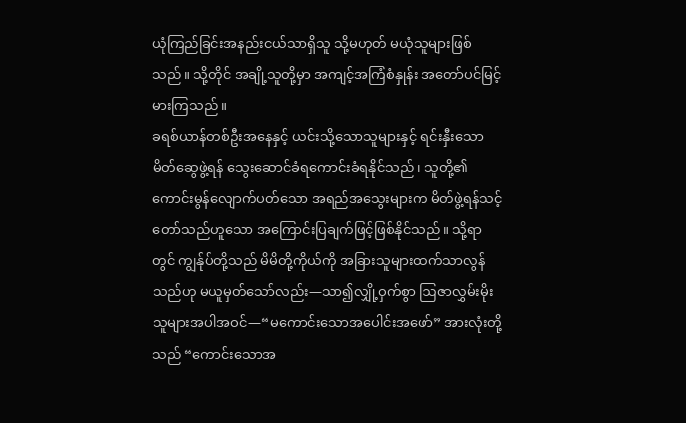ယုံကြည်ခြင်းအနည်းငယ်သာရှိသူ သို့မဟုတ် မယုံသူများဖြစ်သည်။ သို့တိုင် အချို့သူတို့မှာ အကျင့်အကြံစံနှုန်း အတော်ပင်မြင့်မားကြသည်။
ခရစ်ယာန်တစ်ဦးအနေနှင့် ယင်းသို့သောသူများနှင့် ရင်းနှီးသောမိတ်ဆွေဖွဲ့ရန် သွေးဆောင်ခံရကောင်းခံရနိုင်သည်၊ သူတို့၏ကောင်းမွန်လျောက်ပတ်သော အရည်အသွေးများက မိတ်ဖွဲ့ရန်သင့်တော်သည်ဟူသော အကြောင်းပြချက်ဖြင့်ဖြစ်နိုင်သည်။ သို့ရာတွင် ကျွန်ုပ်တို့သည် မိမိတို့ကိုယ်ကို အခြားသူများထက်သာလွန်သည်ဟု မယူမှတ်သော်လည်း—သာ၍လျှို့ဝှက်စွာ ဩဇာလွှမ်းမိုးသူများအပါအဝင်—“မကောင်းသောအပေါင်းအဖော်” အားလုံးတို့သည် “ကောင်းသောအ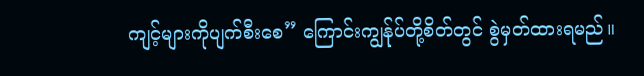ကျင့်များကိုပျက်စီးစေ” ကြောင်းကျွန်ုပ်တို့စိတ်တွင် စွဲမှတ်ထားရမည်။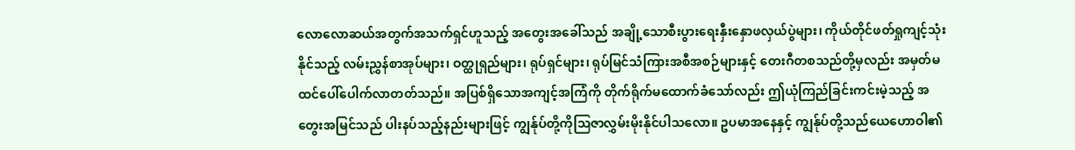လောလောဆယ်အတွက်အသက်ရှင်ဟူသည့် အတွေးအခေါ်သည် အချို့သောစီးပွားရေးနှီးနှောဖလှယ်ပွဲများ၊ ကိုယ်တိုင်ဖတ်ရှုကျင့်သုံးနိုင်သည့် လမ်းညွှန်စာအုပ်များ၊ ဝတ္ထုရှည်များ၊ ရုပ်ရှင်များ၊ ရုပ်မြင်သံကြားအစီအစဉ်များနှင့် တေးဂီတစသည်တို့မှလည်း အမှတ်မထင်ပေါ်ပေါက်လာတတ်သည်။ အပြစ်ရှိသောအကျင့်အကြံကို တိုက်ရိုက်မထောက်ခံသော်လည်း ဤယုံကြည်ခြင်းကင်းမဲ့သည့် အတွေးအမြင်သည် ပါးနပ်သည့်နည်းများဖြင့် ကျွန်ုပ်တို့ကိုသြဇာလွှမ်းမိုးနိုင်ပါသလော။ ဥပမာအနေနှင့် ကျွန်ုပ်တို့သည်ယေဟောဝါ၏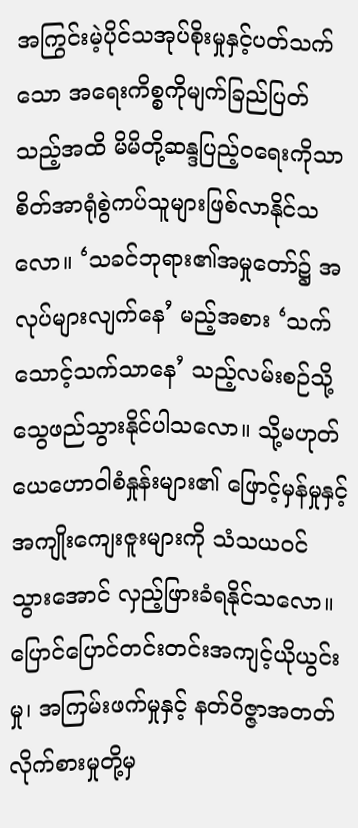အကြွင်းမဲ့ပိုင်သအုပ်စိုးမှုနှင့်ပတ်သက်သော အရေးကိစ္စကိုမျက်ခြည်ပြတ်သည့်အထိ မိမိတို့ဆန္ဒပြည့်ဝရေးကိုသာ စိတ်အာရုံစွဲကပ်သူများဖြစ်လာနိုင်သလော။ ‘သခင်ဘုရား၏အမှုတော်၌ အလုပ်များလျက်နေ’ မည့်အစား ‘သက်သောင့်သက်သာနေ’ သည့်လမ်းစဉ်သို့ သွေဖည်သွားနိုင်ပါသလော။ သို့မဟုတ် ယေဟောဝါစံနှုန်းများ၏ ဖြောင့်မှန်မှုနှင့် အကျိုးကျေးဇူးများကို သံသယဝင်သွားအောင် လှည့်ဖြားခံရနိုင်သလော။ ပြောင်ပြောင်တင်းတင်းအကျင့်ယိုယွင်းမှု၊ အကြမ်းဖက်မှုနှင့် နတ်ဝိဇ္ဇာအတတ်လိုက်စားမှုတို့မှ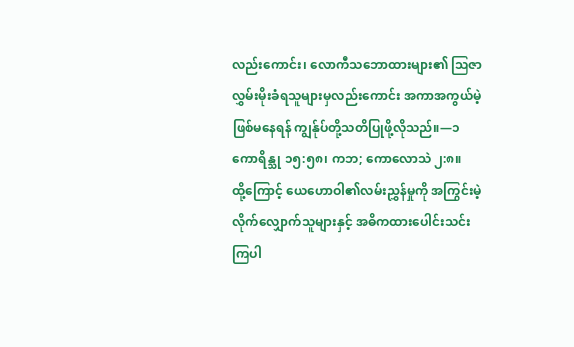လည်းကောင်း၊ လောကီသဘောထားများ၏ ဩဇာလွှမ်းမိုးခံရသူများမှလည်းကောင်း အကာအကွယ်မဲ့ဖြစ်မနေရန် ကျွန်ုပ်တို့သတိပြုဖို့လိုသည်။—၁ ကောရိန္သု ၁၅:၅၈၊ ကဘ; ကောလောသဲ ၂:၈။
ထို့ကြောင့် ယေဟောဝါ၏လမ်းညွှန်မှုကို အကြွင်းမဲ့လိုက်လျှောက်သူများနှင့် အဓိကထားပေါင်းသင်းကြပါ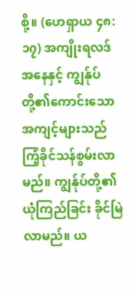စို့။ (ဟေရှာယ ၄၈:၁၇) အကျိုးရလဒ်အနေနှင့် ကျွန်ုပ်တို့၏ကောင်းသောအကျင့်များသည် ကြံ့ခိုင်သန်စွမ်းလာမည်။ ကျွန်ုပ်တို့၏ယုံကြည်ခြင်း ခိုင်မြဲလာမည်။ ယ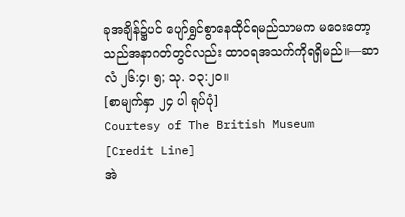ခုအချိန်၌ပင် ပျော်ရွှင်စွာနေထိုင်ရမည်သာမက မဝေးတော့သည်အနာဂတ်တွင်လည်း ထာဝရအသက်ကိုရရှိမည်။—ဆာလံ ၂၆:၄၊ ၅; သု. ၁၃:၂၀။
[စာမျက်နှာ ၂၄ ပါ ရုပ်ပုံ]
Courtesy of The British Museum
[Credit Line]
အဲ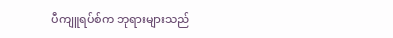ပီကျူရပ်စ်က ဘုရားများသည်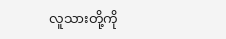လူသားတို့ကို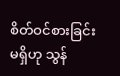စိတ်ဝင်စားခြင်းမရှိဟု သွန်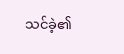သင်ခဲ့၏